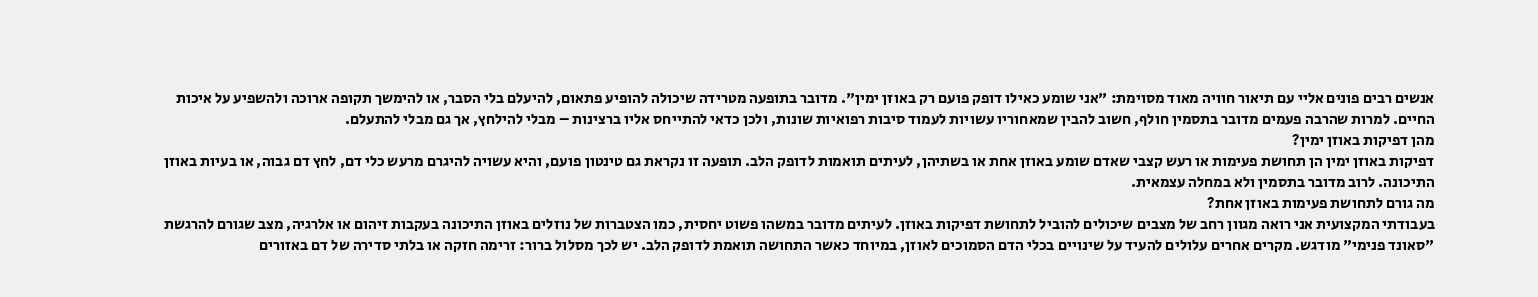אנשים רבים פונים אליי עם תיאור חוויה מאוד מסוימת: "אני שומע כאילו דופק פועם רק באוזן ימין". מדובר בתופעה מטרידה שיכולה להופיע פתאום, להיעלם בלי הסבר, או להימשך תקופה ארוכה ולהשפיע על איכות החיים. למרות שהרבה פעמים מדובר בתסמין חולף, חשוב להבין שמאחוריו עשויות לעמוד סיבות רפואיות שונות, ולכן כדאי להתייחס אליו ברצינות – מבלי להילחץ, אך גם מבלי להתעלם.
מהן דפיקות באוזן ימין?
דפיקות באוזן ימין הן תחושת פעימות או רעש קצבי שאדם שומע באוזן אחת או בשתיהן, לעיתים תואמות לדופק הלב. תופעה זו נקראת גם טינטון פועם, והיא עשויה להיגרם מרעש כלי דם, לחץ דם גבוה, או בעיות באוזן התיכונה. לרוב מדובר בתסמין ולא במחלה עצמאית.
מה גורם לתחושת פעימות באוזן אחת?
בעבודתי המקצועית אני רואה מגוון רחב של מצבים שיכולים להוביל לתחושת דפיקות באוזן. לעיתים מדובר במשהו פשוט יחסית, כמו הצטברות של נוזלים באוזן התיכונה בעקבות זיהום או אלרגיה, מצב שגורם להרגשת "סאונד פנימי" מודגש. מקרים אחרים עלולים להעיד על שינויים בכלי הדם הסמוכים לאוזן, במיוחד כאשר התחושה תואמת לדופק הלב. יש לכך מסלול ברור: זרימה חזקה או בלתי סדירה של דם באזורים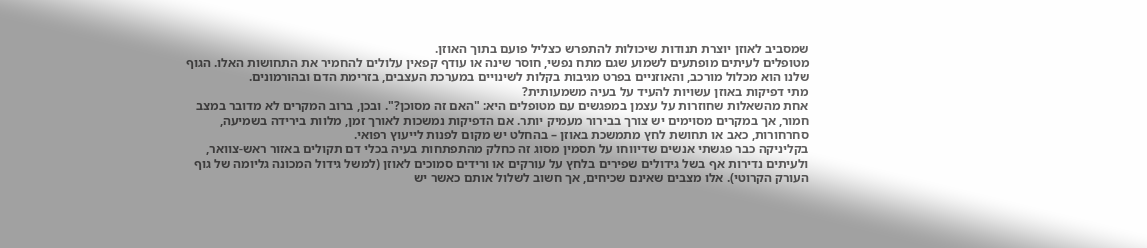שמסביב לאוזן יוצרת תנודות שיכולות להתפרש כצליל פועם בתוך האוזן.
מטופלים לעיתים מופתעים לשמוע שגם מתח נפשי, חוסר שינה או עודף קפאין עלולים להחמיר את התחושות האלו. הגוף שלנו הוא מכלול מורכב, והאוזניים בפרט מגיבות בקלות לשינויים במערכת העצבים, בזרימת הדם ובהורמונים.
מתי דפיקות באוזן עשויות להעיד על בעיה משמעותית?
אחת מהשאלות שחוזרות על עצמן במפגשים עם מטופלים היא: "האם זה מסוכן?". ובכן, ברוב המקרים לא מדובר במצב חמור, אך במקרים מסוימים יש צורך בבירור מעמיק יותר. אם הדפיקות נמשכות לאורך זמן, מלוות בירידה בשמיעה, סחרחורות, כאב או תחושת לחץ מתמשכת באוזן – בהחלט יש מקום לפנות לייעוץ רפואי.
בקליניקה כבר פגשתי אנשים שדיווחו על תסמין מסוג זה כחלק מהתפתחות בעיה בכלי דם תקולים באזור ראש-צוואר, ולעיתים נדירות אף בשל גידולים שפירים בלחץ על עורקים או ורידים סמוכים לאוזן (למשל גידול המכונה גליומה של גוף העורק הקרוטי). אלו מצבים שאינם שכיחים, אך חשוב לשלול אותם כאשר יש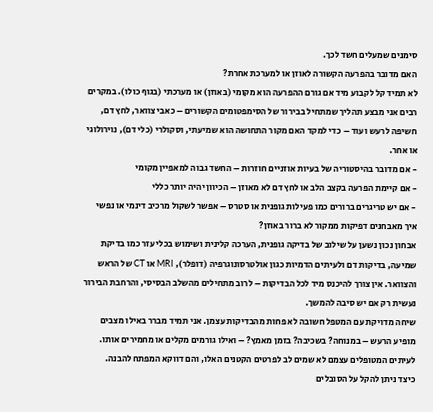סימנים שמעלים חשד לכך.
האם מדובר בהפרעה הקשורה לאוזן או למערכת אחרת?
לא תמיד קל לקבוע מיד אם גורם ההפרעה הוא מקומי (באוזן) או מערכתי (בגוף כולו). במקרים רבים אני מבצע תהליך שמתחיל בבירור של הסימפטומים הקשורים – כאבי צוואר, לחץ דם, חשיפה לרעש ועוד – כדי למקד האם מקור התחושה הוא שמיעתי, וסקולרי (כלי דם), נוירולוגי או אחר.
- אם מדובר בהיסטוריה של בעיות אוזניים חוזרות – החשד גבוה למאפיין מקומי
- אם קיימת הפרעה בקצב הלב או לחץ דם לא מאוזן – הכיוון יהיה יותר כללי
- אם יש טריגרים ברורים כמו פעילות גופנית או סטרס – אפשר לשקול מרכיב דינמי או נפשי
איך מאבחנים דפיקות ממקור לא ברור באוזן?
אבחון נכון נשען על שילוב של בדיקה גופנית, הערכה קלינית ושימוש בכלי עזר כמו בדיקת שמיעה, בדיקות דם ולעיתים הדמיות כגון אולטרסונוגרפיה (דופלר), MRI או CT של הראש והצוואר. אין צורך להיכנס מיד לכל הבדיקות – לרוב מתחילים מהשלב הבסיסי, והרחבת הבירור נעשית רק אם יש סיבה להמשך.
שיחה מדויקת עם המטפל חשובה לא פחות מהבדיקות עצמן. אני תמיד מברר באילו מצבים מופיע הרעש – במנוחה? בשכיבה? בזמן מאמץ? – ואילו גורמים מקלים או מחמירים אותו. לעיתים המטופלים עצמם לא שמים לב לפרטים הקטנים האלו, והם דווקא המפתח להבנה.
כיצד ניתן להקל על הסובלים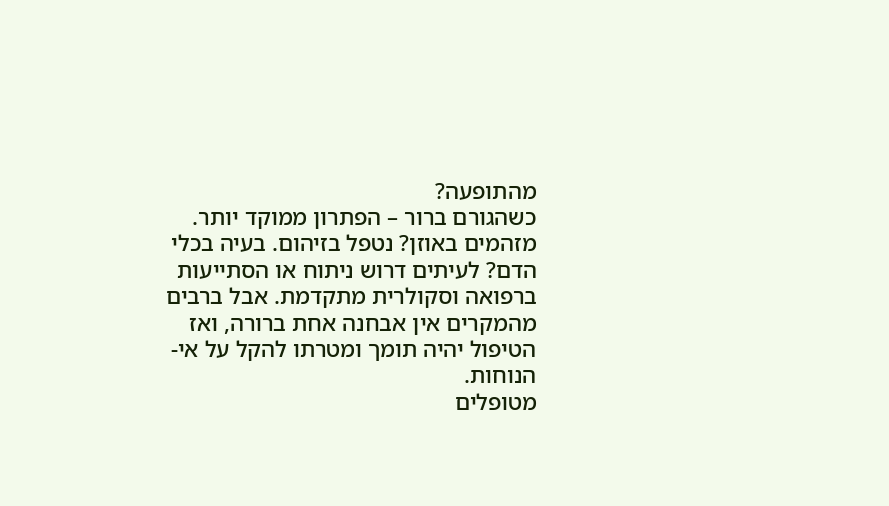מהתופעה?
כשהגורם ברור – הפתרון ממוקד יותר. מזהמים באוזן? נטפל בזיהום. בעיה בכלי הדם? לעיתים דרוש ניתוח או הסתייעות ברפואה וסקולרית מתקדמת. אבל ברבים מהמקרים אין אבחנה אחת ברורה, ואז הטיפול יהיה תומך ומטרתו להקל על אי-הנוחות.
מטופלים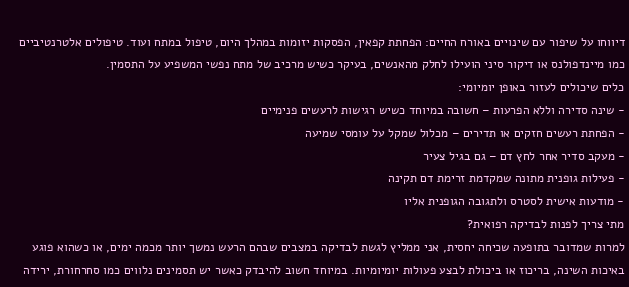דיווחו על שיפור עם שינויים באורח החיים: הפחתת קפאין, הפסקות יזומות במהלך היום, טיפול במתח ועוד. טיפולים אלטרנטיביים כמו מיינדפולנס או דיקור סיני הועילו לחלק מהאנשים, בעיקר כשיש מרכיב של מתח נפשי המשפיע על התסמין.
כלים שיכולים לעזור באופן יומיומי:
- שינה סדירה וללא הפרעות – חשובה במיוחד כשיש רגישות לרעשים פנימיים
- הפחתת רעשים חזקים או תדירים – מכלול שמקל על עומסי שמיעה
- מעקב סדיר אחר לחץ דם – גם בגיל צעיר
- פעילות גופנית מתונה שמקדמת זרימת דם תקינה
- מודעות אישית לסטרס ולתגובה הגופנית אליו
מתי צריך לפנות לבדיקה רפואית?
למרות שמדובר בתופעה שכיחה יחסית, אני ממליץ לגשת לבדיקה במצבים שבהם הרעש נמשך יותר מכמה ימים, או כשהוא פוגע באיכות השינה, בריכוז או ביכולת לבצע פעולות יומיומיות. במיוחד חשוב להיבדק כאשר יש תסמינים נלווים כמו סחרחורת, ירידה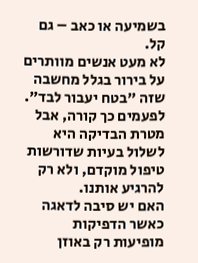בשמיעה או כאב – גם קל.
לא מעט אנשים מוותרים על בירור בגלל מחשבה שזה "בטח יעבור לבד". לפעמים כך קורה, אבל מטרת הבדיקה היא לשלול בעיות שדורשות טיפול מוקדם, ולא רק להרגיע אותנו.
האם יש סיבה לדאגה כאשר הדפיקות מופיעות רק באוזן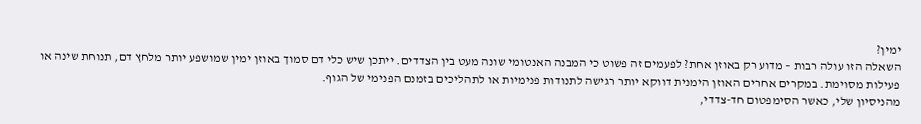ימין?
השאלה הזו עולה רבות – מדוע רק באוזן אחת? לפעמים זה פשוט כי המבנה האנטומי שונה מעט בין הצדדים. ייתכן שיש כלי דם סמוך באוזן ימין שמושפע יותר מלחץ דם, תנוחת שינה או פעילות מסוימת. במקרים אחרים האוזן הימנית דווקא יותר רגישה לתנודות פנימיות או לתהליכים בזמנם הפנימי של הגוף.
מהניסיון שלי, כאשר הסימפטום חד-צדדי,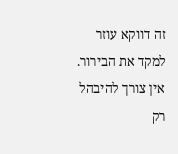זה דווקא עוזר למקד את הבירור. אין צורך להיבהל רק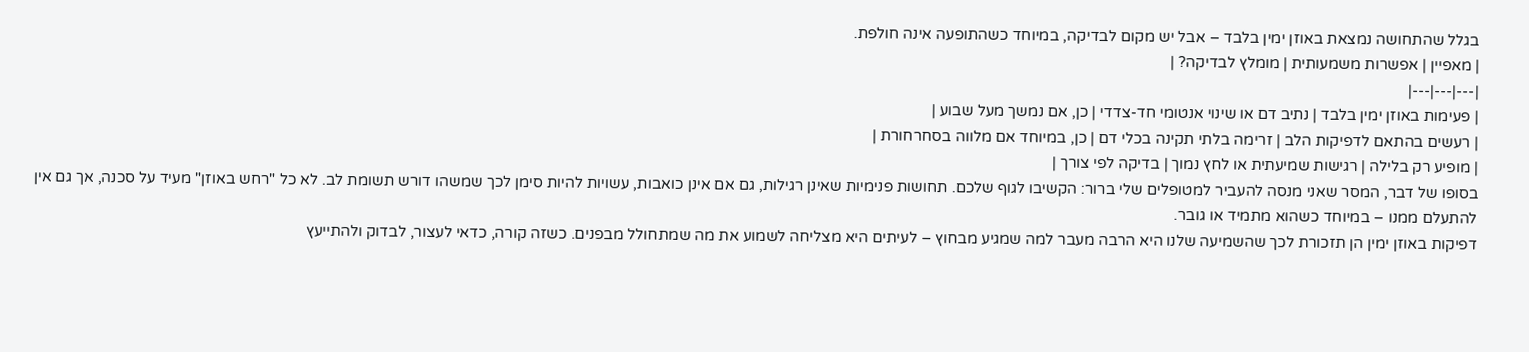בגלל שהתחושה נמצאת באוזן ימין בלבד – אבל יש מקום לבדיקה, במיוחד כשהתופעה אינה חולפת.
| מאפיין | אפשרות משמעותית | מומלץ לבדיקה? |
|---|---|---|
| פעימות באוזן ימין בלבד | נתיב דם או שינוי אנטומי חד-צדדי | כן, אם נמשך מעל שבוע |
| רעשים בהתאם לדפיקות הלב | זרימה בלתי תקינה בכלי דם | כן, במיוחד אם מלווה בסחרחורת |
| מופיע רק בלילה | רגישות שמיעתית או לחץ נמוך | בדיקה לפי צורך |
בסופו של דבר, המסר שאני מנסה להעביר למטופלים שלי ברור: הקשיבו לגוף שלכם. תחושות פנימיות שאינן רגילות, גם אם אינן כואבות, עשויות להיות סימן לכך שמשהו דורש תשומת לב. לא כל "רחש באוזן" מעיד על סכנה, אך גם אין להתעלם ממנו – במיוחד כשהוא מתמיד או גובר.
דפיקות באוזן ימין הן תזכורת לכך שהשמיעה שלנו היא הרבה מעבר למה שמגיע מבחוץ – לעיתים היא מצליחה לשמוע את מה שמתחולל מבפנים. כשזה קורה, כדאי לעצור, לבדוק ולהתייעץ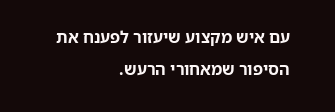עם איש מקצוע שיעזור לפענח את הסיפור שמאחורי הרעש.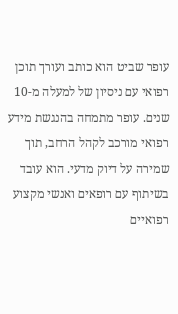עופר שביט הוא כותב ועורך תוכן רפואי עם ניסיון של למעלה מ-10 שנים. עופר מתמחה בהנגשת מידע רפואי מורכב לקהל הרחב, תוך שמירה על דיוק מדעי. הוא עובד בשיתוף עם רופאים ואנשי מקצוע רפואיים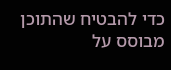כדי להבטיח שהתוכן מבוסס על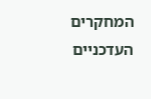המחקרים העדכניים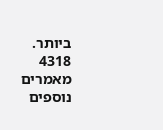ביותר.
4318 מאמרים נוספים